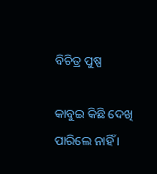ବିଚିତ୍ର ପୁଷ୍ପ

କାବୁଇ କିଛି ଦେଖି ପାରିଲେ ନାହିଁ ।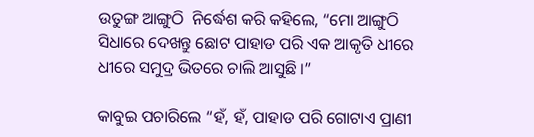ଉତୁଙ୍ଗ ଆଙ୍ଗୁଠି  ନିର୍ଦ୍ଧେଶ କରି କହିଲେ, “ମୋ ଆଙ୍ଗୁଠି ସିଧାରେ ଦେଖନ୍ତୁ ଛୋଟ ପାହାଡ ପରି ଏକ ଆକୃତି ଧୀରେ ଧୀରେ ସମୁଦ୍ର ଭିତରେ ଚାଲି ଆସୁଛି ।”

କାବୁଇ ପଚାରିଲେ “ହଁ, ହଁ, ପାହାଡ ପରି ଗୋଟାଏ ପ୍ରାଣୀ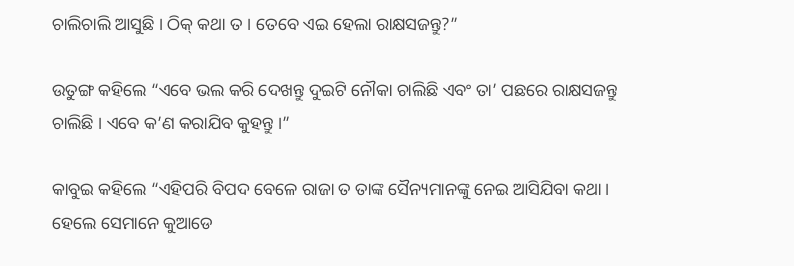ଚାଲିଚାଲି ଆସୁଛି । ଠିକ୍ କଥା ତ । ତେବେ ଏଇ ହେଲା ରାକ୍ଷସଜନ୍ତୁ?”

ଉତୁଙ୍ଗ କହିଲେ “ଏବେ ଭଲ କରି ଦେଖନ୍ତୁ ଦୁଇଟି ନୌକା ଚାଲିଛି ଏବଂ ତା’ ପଛରେ ରାକ୍ଷସଜନ୍ତୁ ଚାଲିଛି । ଏବେ କ’ଣ କରାଯିବ କୁହନ୍ତୁ ।”

କାବୁଇ କହିଲେ “ଏହିପରି ବିପଦ ବେଳେ ରାଜା ତ ତାଙ୍କ ସୈନ୍ୟମାନଙ୍କୁ ନେଇ ଆସିଯିବା କଥା । ହେଲେ ସେମାନେ କୁଆଡେ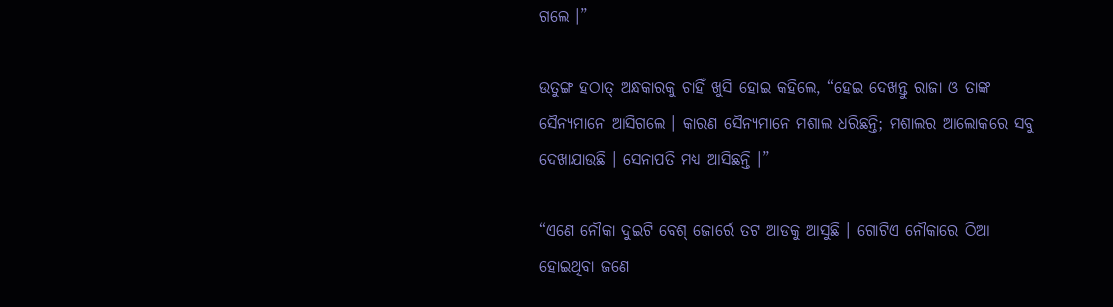ଗଲେ ।”

ଉତୁଙ୍ଗ ହଠାତ୍ ଅନ୍ଧକାରକୁ ଚାହିଁ ଖୁସି ହୋଇ କହିଲେ, “ହେଇ ଦେଖନ୍ତୁ ରାଜା ଓ ତାଙ୍କ ସୈନ୍ୟମାନେ ଆସିଗଲେ । କାରଣ ସୈନ୍ୟମାନେ ମଶାଲ ଧରିଛନ୍ତି; ମଶାଲର ଆଲୋକରେ ସବୁ ଦେଖାଯାଉଛି । ସେନାପତି ମଧ୍ୟ ଆସିଛନ୍ତି ।”

“ଏଣେ ନୌକା ଦୁଇଟି ବେଶ୍ ଜୋର୍ରେ ତଟ ଆଡକୁ ଆସୁଛି । ଗୋଟିଏ ନୌକାରେ ଠିଆ ହୋଇଥିବା ଜଣେ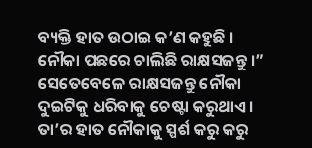ବ୍ୟକ୍ତି ହାତ ଉଠାଇ କ’ଣ କହୁଛି । ନୌକା ପଛରେ ଚାଲିଛି ରାକ୍ଷସଜନ୍ତୁ ।” ସେତେବେଳେ ରାକ୍ଷସଜନ୍ତୁ ନୌକା ଦୁଇଟିକୁ ଧରିବାକୁ ଚେଷ୍ଟା କରୁଥାଏ । ତା’ର ହାତ ନୌକାକୁ ସ୍ପର୍ଶ କରୁ କରୁ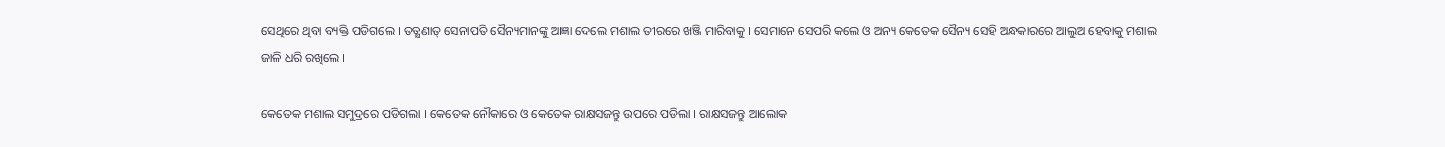ସେଥିରେ ଥିବା ବ୍ୟକ୍ତି ପଡିଗଲେ । ତତ୍କ୍ଷଣାତ୍ ସେନାପତି ସୈନ୍ୟମାନଙ୍କୁ ଆଜ୍ଞା ଦେଲେ ମଶାଲ ତୀରରେ ଖଞ୍ଜି ମାରିବାକୁ । ସେମାନେ ସେପରି କଲେ ଓ ଅନ୍ୟ କେତେକ ସୈନ୍ୟ ସେହି ଅନ୍ଧକାରରେ ଆଲୁଅ ହେବାକୁ ମଶାଲ ଜାଳି ଧରି ରଖିଲେ ।

କେତେକ ମଶାଲ ସମୁଦ୍ରରେ ପଡିଗଲା । କେତେକ ନୌକାରେ ଓ କେତେକ ରାକ୍ଷସଜନ୍ତୁ ଉପରେ ପଡିଲା । ରାକ୍ଷସଜନ୍ତୁ ଆଲୋକ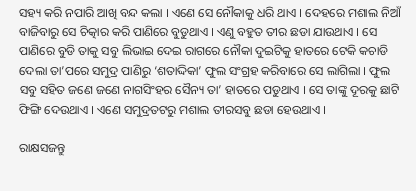ସହ୍ୟ କରି ନପାରି ଆଖି ବନ୍ଦ କଲା । ଏଣେ ସେ ନୌକାକୁ ଧରି ଥାଏ । ଦେହରେ ମଶାଲ ନିଆଁ ବାଜିବାରୁ ସେ ଚିତ୍କାର କରି ପାଣିରେ ବୁଡୁଥାଏ । ଏଣୁ ବହୁତ ତୀର ଛଡା ଯାଉଥାଏ । ସେ ପାଣିରେ ବୁଡି ତାକୁ ସବୁ ଲିଭାଇ ଦେଇ ରାଗରେ ନୌକା ଦୁଇଟିକୁ ହାତରେ ଟେକି କଚାଡି ଦେଲା ତା’ପରେ ସମୁଦ୍ର ପାଣିରୁ ‘ଶତାଦ୍ଦିକା’ ଫୁଲ ସଂଗ୍ରହ କରିବାରେ ସେ ଲାଗିଲା । ଫୁଲ ସବୁ ସହିତ ଜଣେ ଜଣେ ନାଗସିଂହର ସୈନ୍ୟ ତା’ ହାତରେ ପଡୁଥାଏ । ସେ ତାଙ୍କୁ ଦୂରକୁ ଛାଟି ଫିଙ୍ଗି ଦେଉଥାଏ । ଏଣେ ସମୁଦ୍ରତଟରୁ ମଶାଲ ତୀରସବୁ ଛଡା ହେଉଥାଏ ।

ରାକ୍ଷସଜନ୍ତୁ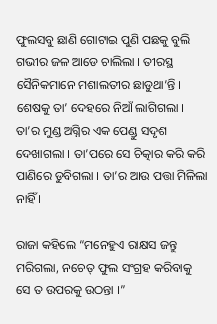ଫୁଲସବୁ ଛାଣି ଗୋଟାଇ ପୁଣି ପଛକୁ ବୁଲି ଗଭୀର ଜଳ ଆଡେ ଚାଲିଲା । ତୀରସ୍ଥ ସୈନିକମାନେ ମଶାଲତୀର ଛାଡୁଥା’ନ୍ତି । ଶେଷକୁ ତା’ ଦେହରେ ନିଆଁ ଲାଗିଗଲା । ତା’ର ମୁଣ୍ଡ ଅଗ୍ନିର ଏକ ପେଣ୍ଡୁ ସଦୃଶ ଦେଖାଗଲା । ତା’ପରେ ସେ ଚିତ୍କାର କରି କରି ପାଣିରେ ଡୁବିଗଲା । ତା’ର ଆଉ ପତ୍ତା ମିଳିଲା ନାହିଁ ।

ରାଜା କହିଲେ “ମନେହୁଏ ରାକ୍ଷସ ଜନ୍ତୁ ମରିଗଲା, ନଚେତ୍ ଫୁଲ ସଂଗ୍ରହ କରିବାକୁ ସେ ତ ଉପରକୁ ଉଠନ୍ତା ।”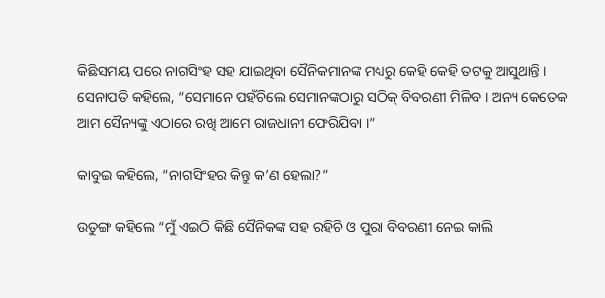କିଛିସମୟ ପରେ ନାଗସିଂହ ସହ ଯାଇଥିବା ସୈନିକମାନଙ୍କ ମଧ୍ୟରୁ କେହି କେହି ତଟକୁ ଆସୁଥାନ୍ତି । ସେନାପତି କହିଲେ, “ସେମାନେ ପହଁଚିଲେ ସେମାନଙ୍କଠାରୁ ସଠିକ୍ ବିବରଣୀ ମିଳିବ । ଅନ୍ୟ କେତେକ ଆମ ସୈନ୍ୟଙ୍କୁ ଏଠାରେ ରଖି ଆମେ ରାଜଧାନୀ ଫେରିଯିବା ।”

କାବୁଇ କହିଲେ, “ନାଗସିଂହର କିନ୍ତୁ କ’ଣ ହେଲା?”

ଉତୁଙ୍ଗ କହିଲେ “ମୁଁ ଏଇଠି କିଛି ସୈନିକଙ୍କ ସହ ରହିଚି ଓ ପୁରା ବିବରଣୀ ନେଇ କାଲି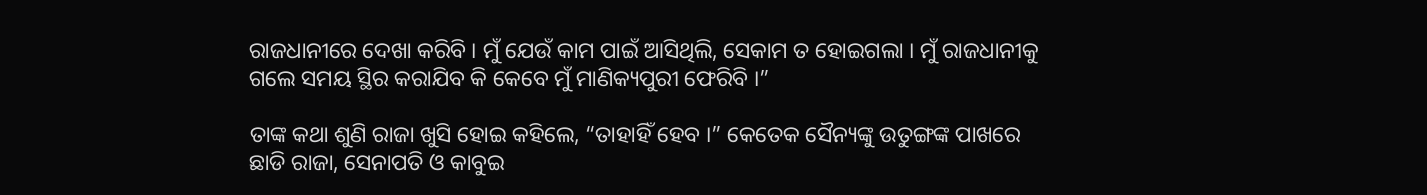ରାଜଧାନୀରେ ଦେଖା କରିବି । ମୁଁ ଯେଉଁ କାମ ପାଇଁ ଆସିଥିଲି, ସେକାମ ତ ହୋଇଗଲା । ମୁଁ ରାଜଧାନୀକୁ ଗଲେ ସମୟ ସ୍ଥିର କରାଯିବ କି କେବେ ମୁଁ ମାଣିକ୍ୟପୁରୀ ଫେରିବି ।”

ତାଙ୍କ କଥା ଶୁଣି ରାଜା ଖୁସି ହୋଇ କହିଲେ, “ତାହାହିଁ ହେବ ।” କେତେକ ସୈନ୍ୟଙ୍କୁ ଉତୁଙ୍ଗଙ୍କ ପାଖରେ ଛାଡି ରାଜା, ସେନାପତି ଓ କାବୁଇ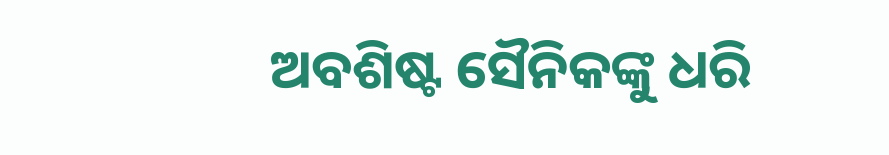ଅବଶିଷ୍ଟ ସୈନିକଙ୍କୁ ଧରି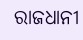ରାଜଧାନୀ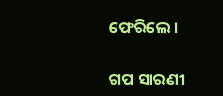ଫେରିଲେ ।


ଗପ ସାରଣୀ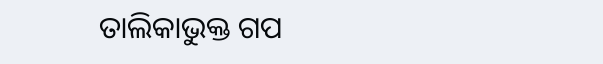ତାଲିକାଭୁକ୍ତ ଗପ